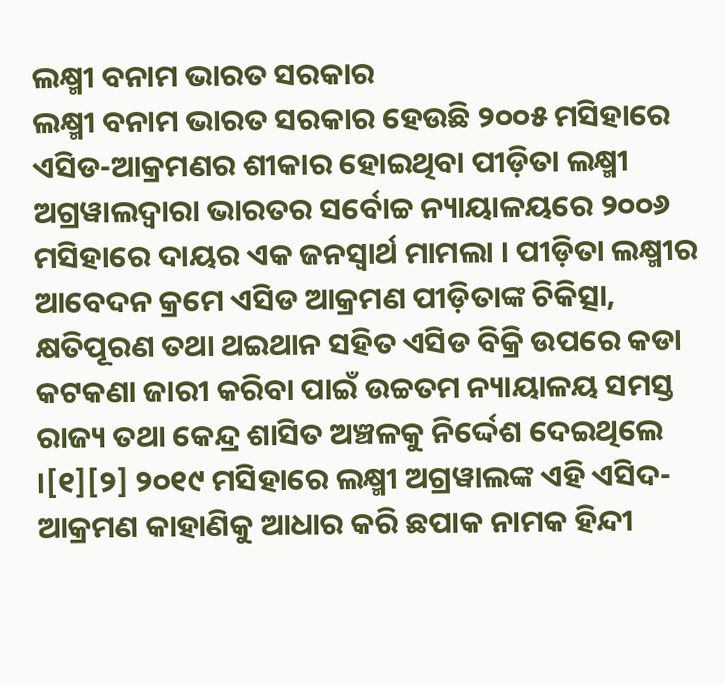ଲକ୍ଷ୍ମୀ ବନାମ ଭାରତ ସରକାର
ଲକ୍ଷ୍ମୀ ବନାମ ଭାରତ ସରକାର ହେଉଛି ୨୦୦୫ ମସିହାରେ ଏସିଡ-ଆକ୍ରମଣର ଶୀକାର ହୋଇଥିବା ପୀଡ଼ିତା ଲକ୍ଷ୍ମୀ ଅଗ୍ରୱାଲଦ୍ୱାରା ଭାରତର ସର୍ବୋଚ୍ଚ ନ୍ୟାୟାଳୟରେ ୨୦୦୬ ମସିହାରେ ଦାୟର ଏକ ଜନସ୍ୱାର୍ଥ ମାମଲା । ପୀଡ଼ିତା ଲକ୍ଷ୍ମୀର ଆବେଦନ କ୍ରମେ ଏସିଡ ଆକ୍ରମଣ ପୀଡ଼ିତାଙ୍କ ଚିକିତ୍ସା, କ୍ଷତିପୂରଣ ତଥା ଥଇଥାନ ସହିତ ଏସିଡ ବିକ୍ରି ଉପରେ କଡା କଟକଣା ଜାରୀ କରିବା ପାଇଁ ଉଚ୍ଚତମ ନ୍ୟାୟାଳୟ ସମସ୍ତ ରାଜ୍ୟ ତଥା କେନ୍ଦ୍ର ଶାସିତ ଅଞ୍ଚଳକୁ ନିର୍ଦ୍ଦେଶ ଦେଇଥିଲେ ।[୧][୨] ୨୦୧୯ ମସିହାରେ ଲକ୍ଷ୍ମୀ ଅଗ୍ରୱାଲଙ୍କ ଏହି ଏସିଦ-ଆକ୍ରମଣ କାହାଣିକୁ ଆଧାର କରି ଛପାକ ନାମକ ହିନ୍ଦୀ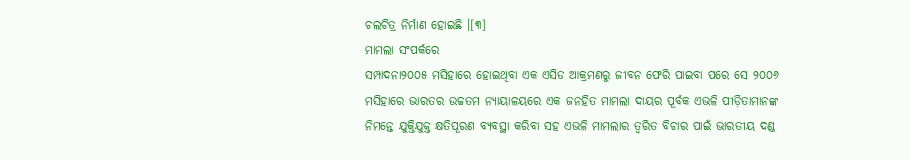ଚଲଚିତ୍ର ନିର୍ମାଣ ହୋଇଛି ।[୩]
ମାମଲା ସଂପର୍କରେ
ସମ୍ପାଦନା୨୦୦୫ ମସିହାରେ ହୋଇଥିବା ଏକ ଏସିଡ ଆକ୍ରମଣରୁ ଜୀବନ ଫେରି ପାଇବା ପରେ ସେ ୨୦୦୬ ମସିହାରେ ଭାରତର ଉଚ୍ଚତମ ନ୍ୟାୟାଳୟରେ ଏକ ଜନହିତ ମାମଲା ଦାୟର ପୂର୍ବକ ଏଭଳି ପୀଡ଼ିତାମାନଙ୍କ ନିମନ୍ତେ ଯୁକ୍ତିଯୁକ୍ତ କ୍ଷତିପୂରଣ ବ୍ୟବସ୍ଥା କରିବା ସହ ଏଭଳି ମାମଲାର ତ୍ୱରିତ ବିଚାର ପାଇଁ ଭାରତୀୟ ଦଣ୍ଡ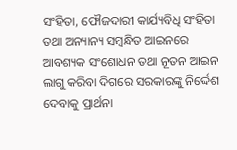ସଂହିତା, ଫୌଜଦାରୀ କାର୍ଯ୍ୟବିଧି ସଂହିତା ତଥା ଅନ୍ୟାନ୍ୟ ସମ୍ବନ୍ଧିତ ଆଇନରେ ଆବଶ୍ୟକ ସଂଶୋଧନ ତଥା ନୂତନ ଆଇନ ଲାଗୁ କରିବା ଦିଗରେ ସରକାରଙ୍କୁ ନିର୍ଦ୍ଦେଶ ଦେବାକୁ ପ୍ରାର୍ଥନା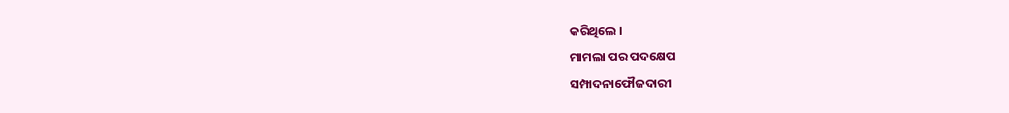କରିଥିଲେ ।
ମାମଲା ପର ପଦକ୍ଷେପ
ସମ୍ପାଦନାଫୌଜଦାରୀ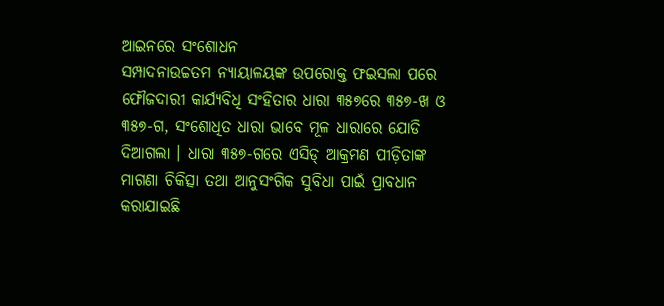ଆଇନରେ ସଂଶୋଧନ
ସମ୍ପାଦନାଉଚ୍ଚତମ ନ୍ୟାୟାଳୟଙ୍କ ଉପରୋକ୍ତ ଫଇସଲା ପରେ ଫୌଜଦାରୀ କାର୍ଯ୍ୟବିଧି ସଂହିତାର ଧାରା ୩୫୭ରେ ୩୫୭-ଖ ଓ ୩୫୭-ଗ, ସଂଶୋଧିତ ଧାରା ଭାବେ ମୂଳ ଧାରାରେ ଯୋଡି ଦିଆଗଲା । ଧାରା ୩୫୭-ଗରେ ଏସିଡ୍ ଆକ୍ରମଣ ପୀଡ଼ିତାଙ୍କ ମାଗଣା ଚିକିତ୍ସା ତଥା ଆନୁସଂଗିକ ସୁବିଧା ପାଇଁ ପ୍ରାବଧାନ କରାଯାଇଛି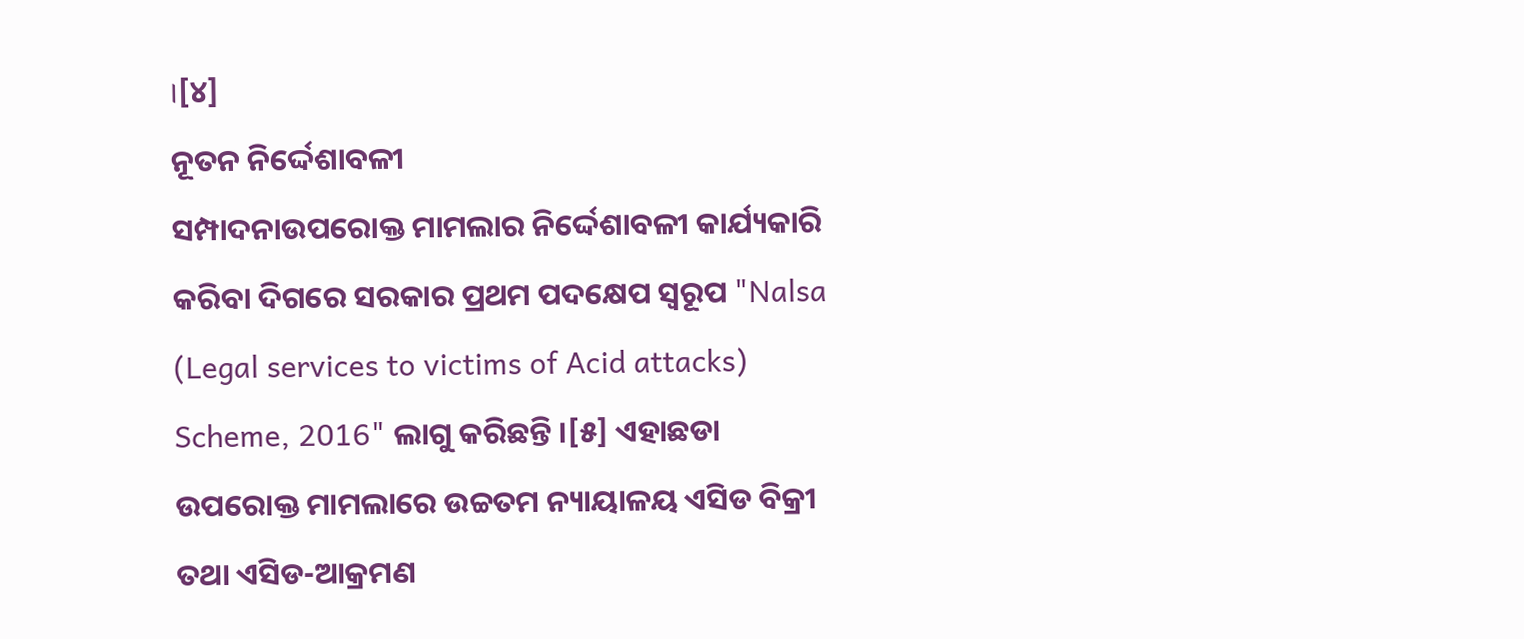।[୪]
ନୂତନ ନିର୍ଦ୍ଦେଶାବଳୀ
ସମ୍ପାଦନାଉପରୋକ୍ତ ମାମଲାର ନିର୍ଦ୍ଦେଶାବଳୀ କାର୍ଯ୍ୟକାରି କରିବା ଦିଗରେ ସରକାର ପ୍ରଥମ ପଦକ୍ଷେପ ସ୍ୱରୂପ "Nalsa (Legal services to victims of Acid attacks) Scheme, 2016" ଲାଗୁ କରିଛନ୍ତି ।[୫] ଏହାଛଡା ଉପରୋକ୍ତ ମାମଲାରେ ଉଚ୍ଚତମ ନ୍ୟାୟାଳୟ ଏସିଡ ବିକ୍ରୀ ତଥା ଏସିଡ-ଆକ୍ରମଣ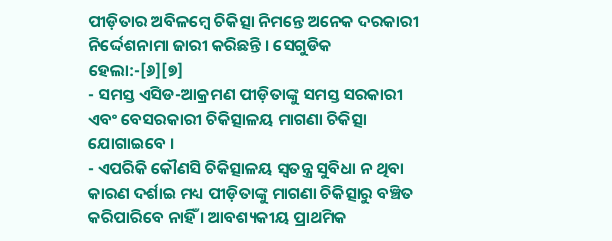ପୀଡ଼ିତାର ଅବିଳମ୍ବେ ଚିକିତ୍ସା ନିମନ୍ତେ ଅନେକ ଦରକାରୀ ନିର୍ଦ୍ଦେଶନାମା ଜାରୀ କରିଛନ୍ତି । ସେଗୁଡିକ ହେଲା:-[୬][୭]
- ସମସ୍ତ ଏସିଡ-ଆକ୍ରମଣ ପୀଡ଼ିତାଙ୍କୁ ସମସ୍ତ ସରକାରୀ ଏବଂ ବେସରକାରୀ ଚିକିତ୍ସାଳୟ ମାଗଣା ଚିକିତ୍ସା ଯୋଗାଇବେ ।
- ଏପରିକି କୌଣସି ଚିକିତ୍ସାଳୟ ସ୍ୱତନ୍ତ୍ର ସୁବିଧା ନ ଥିବା କାରଣ ଦର୍ଶାଇ ମଧ୍ୟ ପୀଡ଼ିତାଙ୍କୁ ମାଗଣା ଚିକିତ୍ସାରୁ ବଞ୍ଚିତ କରିପାରିବେ ନାହିଁ । ଆବଶ୍ୟକୀୟ ପ୍ରାଥମିକ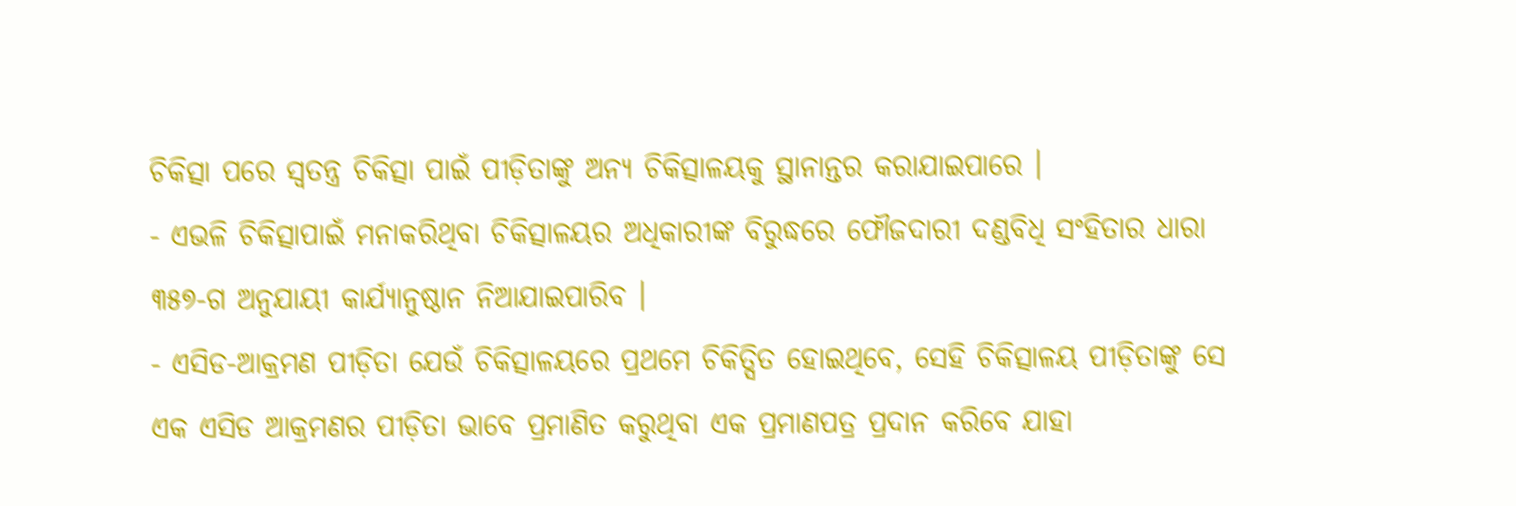ଚିକିତ୍ସା ପରେ ସ୍ୱତନ୍ତ୍ର ଚିକିତ୍ସା ପାଇଁ ପୀଡ଼ିତାଙ୍କୁ ଅନ୍ୟ ଚିକିତ୍ସାଳୟକୁ ସ୍ଥାନାନ୍ତର କରାଯାଇପାରେ ।
- ଏଭଳି ଚିକିତ୍ସାପାଇଁ ମନାକରିଥିବା ଚିକିତ୍ସାଳୟର ଅଧିକାରୀଙ୍କ ବିରୁଦ୍ଧରେ ଫୌଜଦାରୀ ଦଣ୍ଡବିଧି ସଂହିତାର ଧାରା ୩୫୭-ଗ ଅନୁଯାୟୀ କାର୍ଯ୍ୟାନୁଷ୍ଠାନ ନିଆଯାଇପାରିବ ।
- ଏସିଡ-ଆକ୍ରମଣ ପୀଡ଼ିତା ଯେଉଁ ଚିକିତ୍ସାଳୟରେ ପ୍ରଥମେ ଚିକିତ୍ସିତ ହୋଇଥିବେ, ସେହି ଚିକିତ୍ସାଳୟ ପୀଡ଼ିତାଙ୍କୁ ସେ ଏକ ଏସିଡ ଆକ୍ରମଣର ପୀଡ଼ିତା ଭାବେ ପ୍ରମାଣିତ କରୁଥିବା ଏକ ପ୍ରମାଣପତ୍ର ପ୍ରଦାନ କରିବେ ଯାହା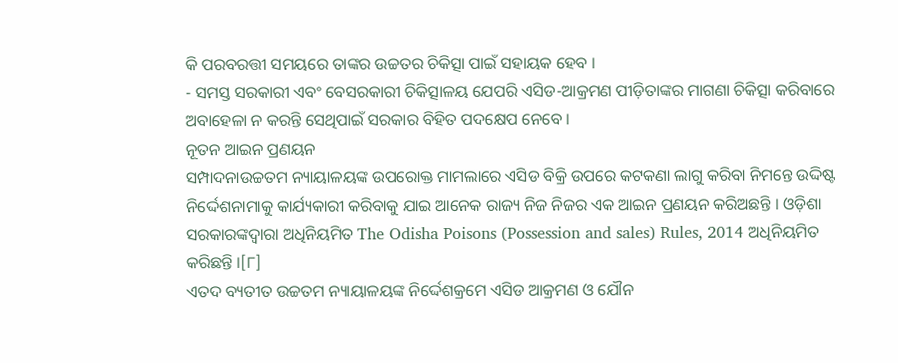କି ପରବରତ୍ତୀ ସମୟରେ ତାଙ୍କର ଉଚ୍ଚତର ଚିକିତ୍ସା ପାଇଁ ସହାୟକ ହେବ ।
- ସମସ୍ତ ସରକାରୀ ଏବଂ ବେସରକାରୀ ଚିକିତ୍ସାଳୟ ଯେପରି ଏସିଡ-ଆକ୍ରମଣ ପୀଡ଼ିତାଙ୍କର ମାଗଣା ଚିକିତ୍ସା କରିବାରେ ଅବାହେଳା ନ କରନ୍ତି ସେଥିପାଇଁ ସରକାର ବିହିତ ପଦକ୍ଷେପ ନେବେ ।
ନୂତନ ଆଇନ ପ୍ରଣୟନ
ସମ୍ପାଦନାଉଚ୍ଚତମ ନ୍ୟାୟାଳୟଙ୍କ ଉପରୋକ୍ତ ମାମଲାରେ ଏସିଡ ବିକ୍ରି ଉପରେ କଟକଣା ଲାଗୁ କରିବା ନିମନ୍ତେ ଉଦ୍ଦିଷ୍ଟ ନିର୍ଦ୍ଦେଶନାମାକୁ କାର୍ଯ୍ୟକାରୀ କରିବାକୁ ଯାଇ ଆନେକ ରାଜ୍ୟ ନିଜ ନିଜର ଏକ ଆଇନ ପ୍ରଣୟନ କରିଅଛନ୍ତି । ଓଡ଼ିଶା ସରକାରଙ୍କଦ୍ୱାରା ଅଧିନିୟମିତ The Odisha Poisons (Possession and sales) Rules, 2014 ଅଧିନିୟମିତ କରିଛନ୍ତି ।[୮]
ଏତଦ ବ୍ୟତୀତ ଉଚ୍ଚତମ ନ୍ୟାୟାଳୟଙ୍କ ନିର୍ଦ୍ଦେଶକ୍ରମେ ଏସିଡ ଆକ୍ରମଣ ଓ ଯୌନ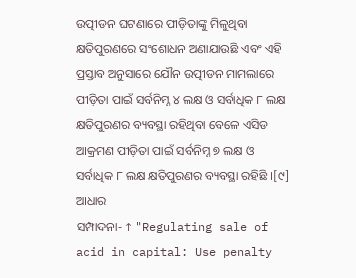ଉତ୍ପୀଡନ ଘଟଣାରେ ପୀଡ଼ିତାଙ୍କୁ ମିଳୁଥିବା କ୍ଷତିପୁରଣରେ ସଂଶୋଧନ ଅଣାଯାଉଛି ଏବଂ ଏହି ପ୍ରସ୍ତାବ ଅନୁସାରେ ଯୌନ ଉତ୍ପୀଡନ ମାମଲାରେ ପୀଡ଼ିତା ପାଇଁ ସର୍ବନିମ୍ନ ୪ ଲକ୍ଷ ଓ ସର୍ବାଧିକ ୮ ଲକ୍ଷ କ୍ଷତିପୁରଣର ବ୍ୟବସ୍ଥା ରହିଥିବା ବେଳେ ଏସିଡ ଆକ୍ରମଣ ପୀଡ଼ିତା ପାଇଁ ସର୍ବନିମ୍ନ ୭ ଲକ୍ଷ ଓ ସର୍ବାଧିକ ୮ ଲକ୍ଷ କ୍ଷତିପୁରଣର ବ୍ୟବସ୍ଥା ରହିଛି ।[୯]
ଆଧାର
ସମ୍ପାଦନା- ↑ "Regulating sale of acid in capital: Use penalty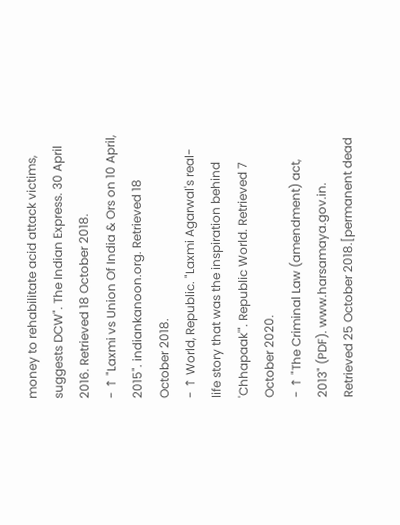money to rehabilitate acid attack victims, suggests DCW". The Indian Express. 30 April 2016. Retrieved 18 October 2018.
- ↑ "Laxmi vs Union Of India & Ors on 10 April, 2015". indiankanoon.org. Retrieved 18 October 2018.
- ↑ World, Republic. "Laxmi Agarwal's real-life story that was the inspiration behind 'Chhapaak'". Republic World. Retrieved 7 October 2020.
- ↑ "The Criminal Law (amendment) act, 2013" (PDF). www.harsamaya.gov.in. Retrieved 25 October 2018.[permanent dead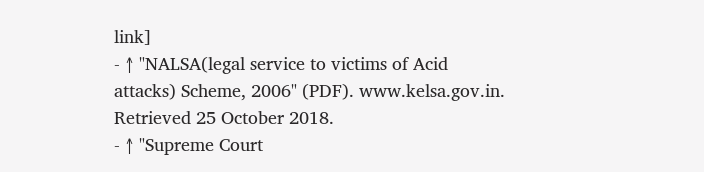link]
- ↑ "NALSA(legal service to victims of Acid attacks) Scheme, 2006" (PDF). www.kelsa.gov.in. Retrieved 25 October 2018.
- ↑ "Supreme Court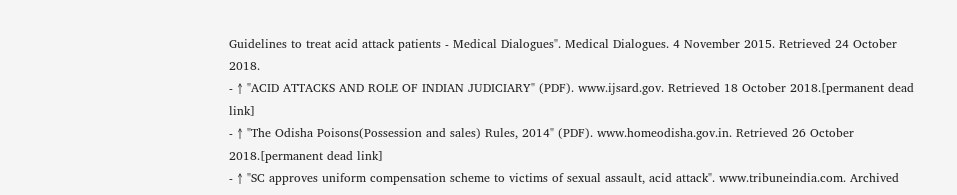Guidelines to treat acid attack patients - Medical Dialogues". Medical Dialogues. 4 November 2015. Retrieved 24 October 2018.
- ↑ "ACID ATTACKS AND ROLE OF INDIAN JUDICIARY" (PDF). www.ijsard.gov. Retrieved 18 October 2018.[permanent dead link]
- ↑ "The Odisha Poisons(Possession and sales) Rules, 2014" (PDF). www.homeodisha.gov.in. Retrieved 26 October 2018.[permanent dead link]
- ↑ "SC approves uniform compensation scheme to victims of sexual assault, acid attack". www.tribuneindia.com. Archived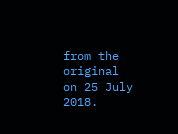from the original on 25 July 2018.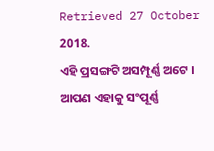Retrieved 27 October 2018.
ଏହି ପ୍ରସଙ୍ଗଟି ଅସମ୍ପୂର୍ଣ୍ଣ ଅଟେ । ଆପଣ ଏହାକୁ ସଂପୂର୍ଣ୍ଣ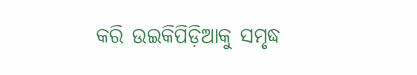କରି ଉଇକିପିଡ଼ିଆକୁ ସମୃଦ୍ଧ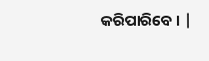କରିପାରିବେ । |